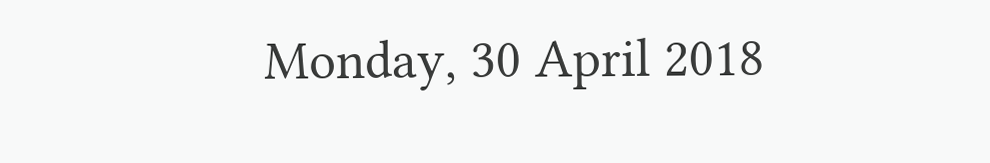Monday, 30 April 2018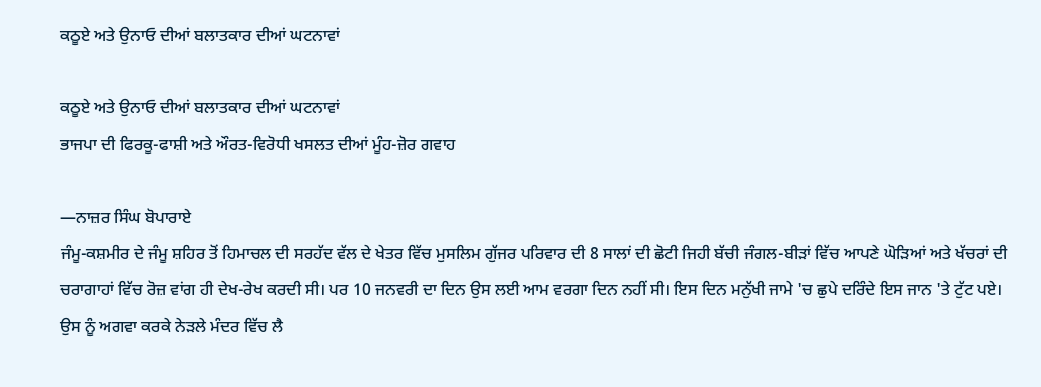ਕਠੂਏ ਅਤੇ ਉਨਾਓ ਦੀਆਂ ਬਲਾਤਕਾਰ ਦੀਆਂ ਘਟਨਾਵਾਂ

ਕਠੂਏ ਅਤੇ ਉਨਾਓ ਦੀਆਂ ਬਲਾਤਕਾਰ ਦੀਆਂ ਘਟਨਾਵਾਂ
ਭਾਜਪਾ ਦੀ ਫਿਰਕੂ-ਫਾਸ਼ੀ ਅਤੇ ਔਰਤ-ਵਿਰੋਧੀ ਖਸਲਤ ਦੀਆਂ ਮੂੰਹ-ਜ਼ੋਰ ਗਵਾਹ

—ਨਾਜ਼ਰ ਸਿੰਘ ਬੋਪਾਰਾਏ
ਜੰਮੂ-ਕਸ਼ਮੀਰ ਦੇ ਜੰਮੂ ਸ਼ਹਿਰ ਤੋਂ ਹਿਮਾਚਲ ਦੀ ਸਰਹੱਦ ਵੱਲ ਦੇ ਖੇਤਰ ਵਿੱਚ ਮੁਸਲਿਮ ਗੁੱਜਰ ਪਰਿਵਾਰ ਦੀ 8 ਸਾਲਾਂ ਦੀ ਛੋਟੀ ਜਿਹੀ ਬੱਚੀ ਜੰਗਲ-ਬੀੜਾਂ ਵਿੱਚ ਆਪਣੇ ਘੋੜਿਆਂ ਅਤੇ ਖੱਚਰਾਂ ਦੀ ਚਰਾਗਾਹਾਂ ਵਿੱਚ ਰੋਜ਼ ਵਾਂਗ ਹੀ ਦੇਖ-ਰੇਖ ਕਰਦੀ ਸੀ। ਪਰ 10 ਜਨਵਰੀ ਦਾ ਦਿਨ ਉਸ ਲਈ ਆਮ ਵਰਗਾ ਦਿਨ ਨਹੀਂ ਸੀ। ਇਸ ਦਿਨ ਮਨੁੱਖੀ ਜਾਮੇ 'ਚ ਛੁਪੇ ਦਰਿੰਦੇ ਇਸ ਜਾਨ 'ਤੇ ਟੁੱਟ ਪਏ। ਉਸ ਨੂੰ ਅਗਵਾ ਕਰਕੇ ਨੇੜਲੇ ਮੰਦਰ ਵਿੱਚ ਲੈ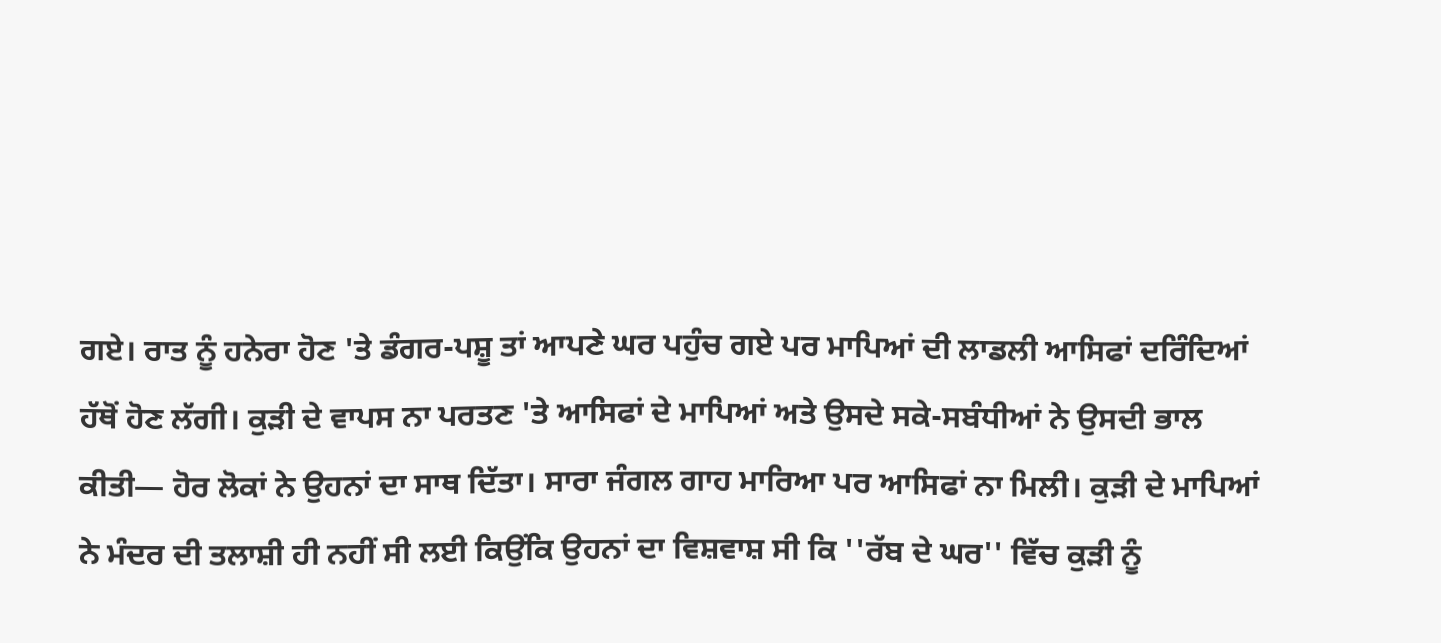ਗਏ। ਰਾਤ ਨੂੰ ਹਨੇਰਾ ਹੋਣ 'ਤੇ ਡੰਗਰ-ਪਸ਼ੂ ਤਾਂ ਆਪਣੇ ਘਰ ਪਹੁੰਚ ਗਏ ਪਰ ਮਾਪਿਆਂ ਦੀ ਲਾਡਲੀ ਆਸਿਫਾਂ ਦਰਿੰਦਿਆਂ ਹੱਥੋਂ ਹੋਣ ਲੱਗੀ। ਕੁੜੀ ਦੇ ਵਾਪਸ ਨਾ ਪਰਤਣ 'ਤੇ ਆਸਿਫਾਂ ਦੇ ਮਾਪਿਆਂ ਅਤੇ ਉਸਦੇ ਸਕੇ-ਸਬੰਧੀਆਂ ਨੇ ਉਸਦੀ ਭਾਲ ਕੀਤੀ— ਹੋਰ ਲੋਕਾਂ ਨੇ ਉਹਨਾਂ ਦਾ ਸਾਥ ਦਿੱਤਾ। ਸਾਰਾ ਜੰਗਲ ਗਾਹ ਮਾਰਿਆ ਪਰ ਆਸਿਫਾਂ ਨਾ ਮਿਲੀ। ਕੁੜੀ ਦੇ ਮਾਪਿਆਂ ਨੇ ਮੰਦਰ ਦੀ ਤਲਾਸ਼ੀ ਹੀ ਨਹੀਂ ਸੀ ਲਈ ਕਿਉਂਕਿ ਉਹਨਾਂ ਦਾ ਵਿਸ਼ਵਾਸ਼ ਸੀ ਕਿ ''ਰੱਬ ਦੇ ਘਰ'' ਵਿੱਚ ਕੁੜੀ ਨੂੰ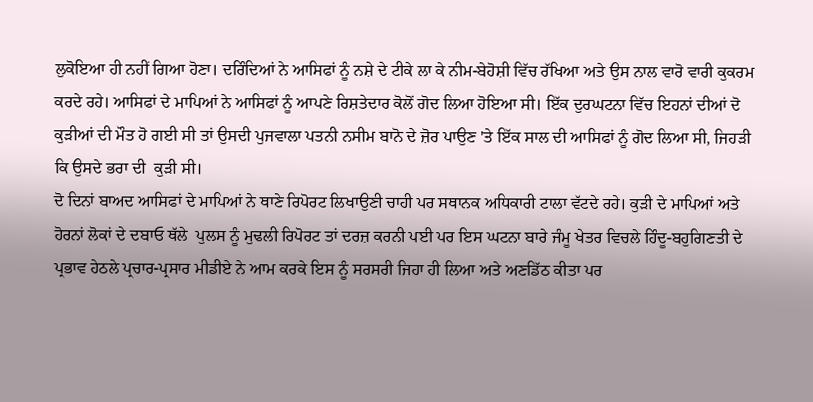ਲੁਕੋਇਆ ਹੀ ਨਹੀਂ ਗਿਆ ਹੋਣਾ। ਦਰਿੰਦਿਆਂ ਨੇ ਆਸਿਫਾਂ ਨੂੰ ਨਸ਼ੇ ਦੇ ਟੀਕੇ ਲਾ ਕੇ ਨੀਮ-ਬੇਹੋਸ਼ੀ ਵਿੱਚ ਰੱਖਿਆ ਅਤੇ ਉਸ ਨਾਲ ਵਾਰੋ ਵਾਰੀ ਕੁਕਰਮ ਕਰਦੇ ਰਹੇ। ਆਸਿਫਾਂ ਦੇ ਮਾਪਿਆਂ ਨੇ ਆਸਿਫਾਂ ਨੂੰ ਆਪਣੇ ਰਿਸ਼ਤੇਦਾਰ ਕੋਲੋਂ ਗੋਦ ਲਿਆ ਹੋਇਆ ਸੀ। ਇੱਕ ਦੁਰਘਟਨਾ ਵਿੱਚ ਇਹਨਾਂ ਦੀਆਂ ਦੋ ਕੁੜੀਆਂ ਦੀ ਮੌਤ ਹੋ ਗਈ ਸੀ ਤਾਂ ਉਸਦੀ ਪੁਜਵਾਲਾ ਪਤਨੀ ਨਸੀਮ ਬਾਨੋ ਦੇ ਜ਼ੋਰ ਪਾਉਣ 'ਤੇ ਇੱਕ ਸਾਲ ਦੀ ਆਸਿਫਾਂ ਨੂੰ ਗੋਦ ਲਿਆ ਸੀ, ਜਿਹੜੀ ਕਿ ਉਸਦੇ ਭਰਾ ਦੀ  ਕੁੜੀ ਸੀ।
ਦੋ ਦਿਨਾਂ ਬਾਅਦ ਆਸਿਫਾਂ ਦੇ ਮਾਪਿਆਂ ਨੇ ਥਾਣੇ ਰਿਪੋਰਟ ਲਿਖਾਉਣੀ ਚਾਹੀ ਪਰ ਸਥਾਨਕ ਅਧਿਕਾਰੀ ਟਾਲਾ ਵੱਟਦੇ ਰਹੇ। ਕੁੜੀ ਦੇ ਮਾਪਿਆਂ ਅਤੇ ਹੋਰਨਾਂ ਲੋਕਾਂ ਦੇ ਦਬਾਓ ਥੱਲੇ  ਪੁਲਸ ਨੂੰ ਮੁਢਲੀ ਰਿਪੋਰਟ ਤਾਂ ਦਰਜ਼ ਕਰਨੀ ਪਈ ਪਰ ਇਸ ਘਟਨਾ ਬਾਰੇ ਜੰਮੂ ਖੇਤਰ ਵਿਚਲੇ ਹਿੰਦੂ-ਬਹੁਗਿਣਤੀ ਦੇ ਪ੍ਰਭਾਵ ਹੇਠਲੇ ਪ੍ਰਚਾਰ-ਪ੍ਰਸਾਰ ਮੀਡੀਏ ਨੇ ਆਮ ਕਰਕੇ ਇਸ ਨੂੰ ਸਰਸਰੀ ਜਿਹਾ ਹੀ ਲਿਆ ਅਤੇ ਅਣਡਿੱਠ ਕੀਤਾ ਪਰ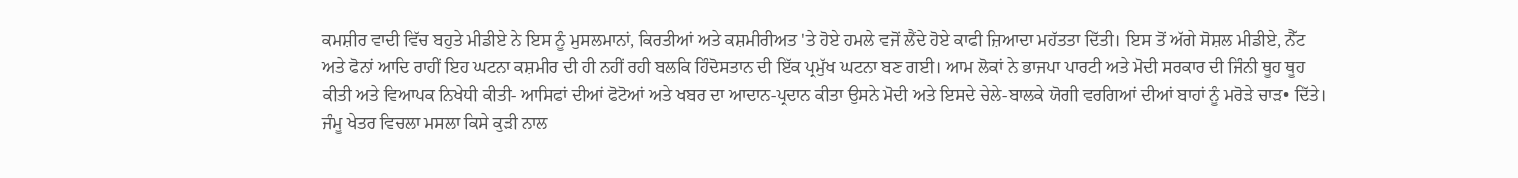ਕਮਸ਼ੀਰ ਵਾਦੀ ਵਿੱਚ ਬਹੁਤੇ ਮੀਡੀਏ ਨੇ ਇਸ ਨੂੰ ਮੁਸਲਮਾਨਾਂ, ਕਿਰਤੀਆਂ ਅਤੇ ਕਸ਼ਮੀਰੀਅਤ 'ਤੇ ਹੋਏ ਹਮਲੇ ਵਜੋਂ ਲੈਂਦੇ ਹੋਏ ਕਾਫੀ ਜ਼ਿਆਦਾ ਮਹੱਤਤਾ ਦਿੱਤੀ। ਇਸ ਤੋਂ ਅੱਗੇ ਸੋਸ਼ਲ ਮੀਡੀਏ, ਨੈੱਟ ਅਤੇ ਫੋਨਾਂ ਆਦਿ ਰਾਹੀਂ ਇਹ ਘਟਨਾ ਕਸ਼ਮੀਰ ਦੀ ਹੀ ਨਹੀਂ ਰਹੀ ਬਲਕਿ ਹਿੰਦੋਸਤਾਨ ਦੀ ਇੱਕ ਪ੍ਰਮੁੱਖ ਘਟਨਾ ਬਣ ਗਈ। ਆਮ ਲੋਕਾਂ ਨੇ ਭਾਜਪਾ ਪਾਰਟੀ ਅਤੇ ਮੋਦੀ ਸਰਕਾਰ ਦੀ ਜਿੰਨੀ ਥੂਹ ਥੂਹ ਕੀਤੀ ਅਤੇ ਵਿਆਪਕ ਨਿਖੇਧੀ ਕੀਤੀ- ਆਸਿਫਾਂ ਦੀਆਂ ਫੋਟੋਆਂ ਅਤੇ ਖਬਰ ਦਾ ਆਦਾਨ-ਪ੍ਰਦਾਨ ਕੀਤਾ ਉਸਨੇ ਮੋਦੀ ਅਤੇ ਇਸਦੇ ਚੇਲੇ-ਬਾਲਕੇ ਯੋਗੀ ਵਰਗਿਆਂ ਦੀਆਂ ਬਾਹਾਂ ਨੂੰ ਮਰੋੜੇ ਚਾੜ• ਦਿੱਤੇ।
ਜੰਮੂ ਖੇਤਰ ਵਿਚਲਾ ਮਸਲਾ ਕਿਸੇ ਕੁੜੀ ਨਾਲ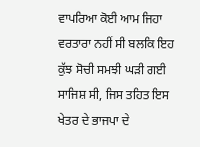ਵਾਪਰਿਆ ਕੋਈ ਆਮ ਜਿਹਾ ਵਰਤਾਰਾ ਨਹੀਂ ਸੀ ਬਲਕਿ ਇਹ ਕੁੱਝ ਸੋਚੀ ਸਮਝੀ ਘੜੀ ਗਈ ਸਾਜਿਸ਼ ਸੀ, ਜਿਸ ਤਹਿਤ ਇਸ ਖੇਤਰ ਦੇ ਭਾਜਪਾ ਦੇ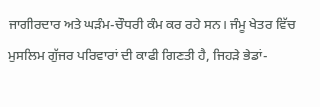ਜਾਗੀਰਦਾਰ ਅਤੇ ਘੜੰਮ-ਚੌਧਰੀ ਕੰਮ ਕਰ ਰਹੇ ਸਨ। ਜੰਮੂ ਖੇਤਰ ਵਿੱਚ ਮੁਸਲਿਮ ਗੁੱਜਰ ਪਰਿਵਾਰਾਂ ਦੀ ਕਾਫੀ ਗਿਣਤੀ ਹੈ, ਜਿਹੜੇ ਭੇਡਾਂ-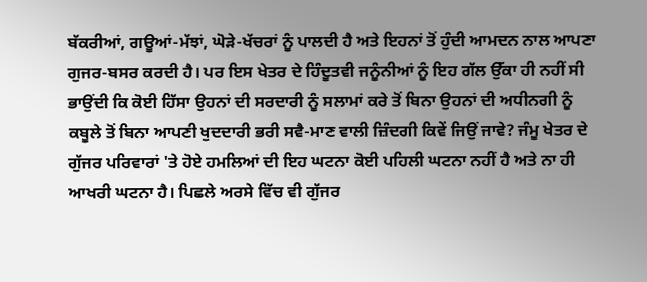ਬੱਕਰੀਆਂ, ਗਊਆਂ-ਮੱਝਾਂ, ਘੋੜੇ-ਖੱਚਰਾਂ ਨੂੰ ਪਾਲਦੀ ਹੈ ਅਤੇ ਇਹਨਾਂ ਤੋਂ ਹੁੰਦੀ ਆਮਦਨ ਨਾਲ ਆਪਣਾ ਗੁਜਰ-ਬਸਰ ਕਰਦੀ ਹੈ। ਪਰ ਇਸ ਖੇਤਰ ਦੇ ਹਿੰਦੂਤਵੀ ਜਨੂੰਨੀਆਂ ਨੂੰ ਇਹ ਗੱਲ ਉੱਕਾ ਹੀ ਨਹੀਂ ਸੀ ਭਾਉਂਦੀ ਕਿ ਕੋਈ ਹਿੱਸਾ ਉਹਨਾਂ ਦੀ ਸਰਦਾਰੀ ਨੂੰ ਸਲਾਮਾਂ ਕਰੇ ਤੋਂ ਬਿਨਾ ਉਹਨਾਂ ਦੀ ਅਧੀਨਗੀ ਨੂੰ ਕਬੂਲੇ ਤੋਂ ਬਿਨਾ ਆਪਣੀ ਖੁਦਦਾਰੀ ਭਰੀ ਸਵੈ-ਮਾਣ ਵਾਲੀ ਜ਼ਿੰਦਗੀ ਕਿਵੇਂ ਜਿਉਂ ਜਾਵੇ? ਜੰਮੂ ਖੇਤਰ ਦੇ ਗੁੱਜਰ ਪਰਿਵਾਰਾਂ 'ਤੇ ਹੋਏ ਹਮਲਿਆਂ ਦੀ ਇਹ ਘਟਨਾ ਕੋਈ ਪਹਿਲੀ ਘਟਨਾ ਨਹੀਂ ਹੈ ਅਤੇ ਨਾ ਹੀ ਆਖਰੀ ਘਟਨਾ ਹੈ। ਪਿਛਲੇ ਅਰਸੇ ਵਿੱਚ ਵੀ ਗੁੱਜਰ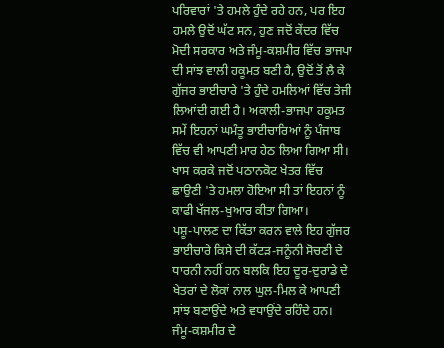ਪਰਿਵਾਰਾਂ 'ਤੇ ਹਮਲੇ ਹੁੰਦੇ ਰਹੇ ਹਨ, ਪਰ ਇਹ ਹਮਲੇ ਉਦੋਂ ਘੱਟ ਸਨ, ਹੁਣ ਜਦੋਂ ਕੇਂਦਰ ਵਿੱਚ ਮੋਦੀ ਸਰਕਾਰ ਅਤੇ ਜੰਮੂ-ਕਸ਼ਮੀਰ ਵਿੱਚ ਭਾਜਪਾ ਦੀ ਸਾਂਝ ਵਾਲੀ ਹਕੂਮਤ ਬਣੀ ਹੈ, ਉਦੋਂ ਤੋਂ ਲੈ ਕੇ ਗੁੱਜਰ ਭਾਈਚਾਰੇ 'ਤੇ ਹੁੰਦੇ ਹਮਲਿਆਂ ਵਿੱਚ ਤੇਜੀ ਲਿਆਂਦੀ ਗਈ ਹੈ। ਅਕਾਲੀ-ਭਾਜਪਾ ਹਕੂਮਤ ਸਮੇਂ ਇਹਨਾਂ ਘਮੰਤੂ ਭਾਈਚਾਰਿਆਂ ਨੂੰ ਪੰਜਾਬ ਵਿੱਚ ਵੀ ਆਪਣੀ ਮਾਰ ਹੇਠ ਲਿਆ ਗਿਆ ਸੀ। ਖਾਸ ਕਰਕੇ ਜਦੋਂ ਪਠਾਨਕੋਟ ਖੇਤਰ ਵਿੱਚ ਛਾਉਣੀ 'ਤੇ ਹਮਲਾ ਹੋਇਆ ਸੀ ਤਾਂ ਇਹਨਾਂ ਨੂੰ ਕਾਫੀ ਖੱਜਲ-ਖੁਆਰ ਕੀਤਾ ਗਿਆ।
ਪਸ਼ੂ-ਪਾਲਣ ਦਾ ਕਿੱਤਾ ਕਰਨ ਵਾਲੇ ਇਹ ਗੁੱਜਰ ਭਾਈਚਾਰੇ ਕਿਸੇ ਦੀ ਕੱਟੜ-ਜਨੂੰਨੀ ਸੋਚਣੀ ਦੇ ਧਾਰਨੀ ਨਹੀਂ ਹਨ ਬਲਕਿ ਇਹ ਦੂਰ-ਦੁਰਾਡੇ ਦੇ ਖੇਤਰਾਂ ਦੇ ਲੋਕਾਂ ਨਾਲ ਘੁਲ-ਮਿਲ ਕੇ ਆਪਣੀ ਸਾਂਝ ਬਣਾਉਂਦੇ ਅਤੇ ਵਧਾਉਂਦੇ ਰਹਿੰਦੇ ਹਨ। ਜੰਮੂ-ਕਸ਼ਮੀਰ ਦੇ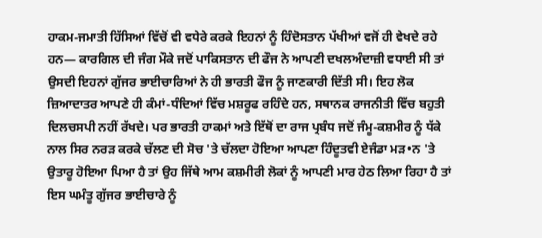ਹਾਕਮ-ਜਮਾਤੀ ਹਿੱਸਿਆਂ ਵਿੱਚੋਂ ਵੀ ਵਧੇਰੇ ਕਰਕੇ ਇਹਨਾਂ ਨੂੰ ਹਿੰਦੋਸਤਾਨ ਪੱਖੀਆਂ ਵਜੋਂ ਹੀ ਵੇਖਦੇ ਰਹੇ ਹਨ— ਕਾਰਗਿਲ ਦੀ ਜੰਗ ਮੌਕੇ ਜਦੋਂ ਪਾਕਿਸਤਾਨ ਦੀ ਫੌਜ ਨੇ ਆਪਣੀ ਦਖਲਅੰਦਾਜ਼ੀ ਵਧਾਈ ਸੀ ਤਾਂ ਉਸਦੀ ਇਹਨਾਂ ਗੁੱਜਰ ਭਾਈਚਾਰਿਆਂ ਨੇ ਹੀ ਭਾਰਤੀ ਫੌਜ ਨੂੰ ਜਾਣਕਾਰੀ ਦਿੱਤੀ ਸੀ। ਇਹ ਲੋਕ ਜ਼ਿਆਦਾਤਰ ਆਪਣੇ ਹੀ ਕੰਮਾਂ-ਧੰਦਿਆਂ ਵਿੱਚ ਮਸ਼ਰੂਫ ਰਹਿੰਦੇ ਹਨ, ਸਥਾਨਕ ਰਾਜਨੀਤੀ ਵਿੱਚ ਬਹੁਤੀ ਦਿਲਚਸਪੀ ਨਹੀਂ ਰੱਖਦੇ। ਪਰ ਭਾਰਤੀ ਹਾਕਮਾਂ ਅਤੇ ਇੱਥੋਂ ਦਾ ਰਾਜ ਪ੍ਰਬੰਧ ਜਦੋਂ ਜੰਮੂ-ਕਸ਼ਮੀਰ ਨੂੰ ਧੱਕੇ ਨਾਲ ਸਿਰ ਨਰੜ ਕਰਕੇ ਚੱਲਣ ਦੀ ਸੋਚ 'ਤੇ ਚੱਲਦਾ ਹੋਇਆ ਆਪਣਾ ਹਿੰਦੂਤਵੀ ਏਜੰਡਾ ਮੜ•ਨ 'ਤੇ ਉਤਾਰੂ ਹੋਇਆ ਪਿਆ ਹੈ ਤਾਂ ਉਹ ਜਿੱਥੇ ਆਮ ਕਸ਼ਮੀਰੀ ਲੋਕਾਂ ਨੂੰ ਆਪਣੀ ਮਾਰ ਹੇਠ ਲਿਆ ਰਿਹਾ ਹੈ ਤਾਂ ਇਸ ਘਮੰਤੂ ਗੁੱਜਰ ਭਾਈਚਾਰੇ ਨੂੰ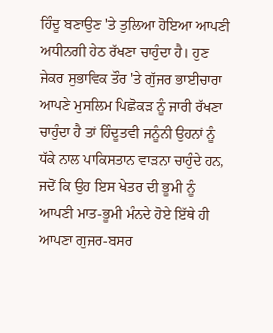ਹਿੰਦੂ ਬਣਾਉਣ 'ਤੇ ਤੁਲਿਆ ਹੋਇਆ ਆਪਣੀ ਅਧੀਨਗੀ ਹੇਠ ਰੱਖਣਾ ਚਾਹੁੰਦਾ ਹੈ। ਹੁਣ ਜੇਕਰ ਸੁਭਾਵਿਕ ਤੌਰ 'ਤੇ ਗੁੱਜਰ ਭਾਈਚਾਰਾ ਆਪਣੇ ਮੁਸਲਿਮ ਪਿਛੋਕੜ ਨੂੰ ਜਾਰੀ ਰੱਖਣਾ ਚਾਹੁੰਦਾ ਹੈ ਤਾਂ ਹਿੰਦੂਤਵੀ ਜਨੂੰਨੀ ਉਹਨਾਂ ਨੂੰ ਧੱਕੇ ਨਾਲ ਪਾਕਿਸਤਾਨ ਵਾੜਨਾ ਚਾਹੁੰਦੇ ਹਨ, ਜਦੋਂ ਕਿ ਉਹ ਇਸ ਖੇਤਰ ਦੀ ਭੂਮੀ ਨੂੰ ਆਪਣੀ ਮਾਤ-ਭੂਮੀ ਮੰਨਦੇ ਹੋਏ ਇੱਥੇ ਹੀ ਆਪਣਾ ਗੁਜਰ-ਬਸਰ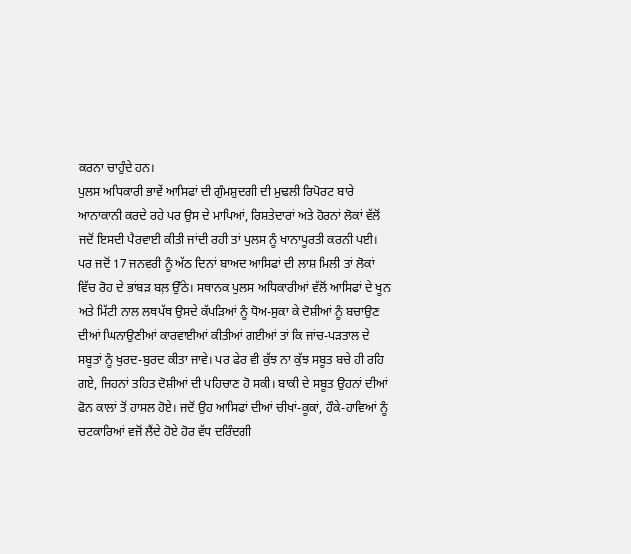ਕਰਨਾ ਚਾਹੁੰਦੇ ਹਨ।
ਪੁਲਸ ਅਧਿਕਾਰੀ ਭਾਵੇਂ ਆਸਿਫਾਂ ਦੀ ਗੁੰਮਸ਼ੁਦਗੀ ਦੀ ਮੁਢਲੀ ਰਿਪੋਰਟ ਬਾਰੇ ਆਨਾਕਾਨੀ ਕਰਦੇ ਰਹੇ ਪਰ ਉਸ ਦੇ ਮਾਪਿਆਂ, ਰਿਸ਼ਤੇਦਾਰਾਂ ਅਤੇ ਹੋਰਨਾਂ ਲੋਕਾਂ ਵੱਲੋਂ ਜਦੋਂ ਇਸਦੀ ਪੈਰਵਾਈ ਕੀਤੀ ਜਾਂਦੀ ਰਹੀ ਤਾਂ ਪੁਲਸ ਨੂੰ ਖਾਨਾਪੂਰਤੀ ਕਰਨੀ ਪਈ। ਪਰ ਜਦੋਂ 17 ਜਨਵਰੀ ਨੂੰ ਅੱਠ ਦਿਨਾਂ ਬਾਅਦ ਆਸਿਫਾਂ ਦੀ ਲਾਸ਼ ਮਿਲੀ ਤਾਂ ਲੋਕਾਂ ਵਿੱਚ ਰੋਹ ਦੇ ਭਾਂਬੜ ਬਲ਼ ਉੱਠੇ। ਸਥਾਨਕ ਪੁਲਸ ਅਧਿਕਾਰੀਆਂ ਵੱਲੋਂ ਆਸਿਫਾਂ ਦੇ ਖੂਨ ਅਤੇ ਮਿੱਟੀ ਨਾਲ ਲਥਪੱਥ ਉਸਦੇ ਕੱਪੜਿਆਂ ਨੂੰ ਧੋਅ-ਸੁਕਾ ਕੇ ਦੋਸ਼ੀਆਂ ਨੂੰ ਬਚਾਉਣ ਦੀਆਂ ਘਿਨਾਉਣੀਆਂ ਕਾਰਵਾਈਆਂ ਕੀਤੀਆਂ ਗਈਆਂ ਤਾਂ ਕਿ ਜਾਂਚ-ਪੜਤਾਲ ਦੇ ਸਬੂਤਾਂ ਨੂੰ ਖੁਰਦ-ਬੁਰਦ ਕੀਤਾ ਜਾਵੇ। ਪਰ ਫੇਰ ਵੀ ਕੁੱਝ ਨਾ ਕੁੱਝ ਸਬੂਤ ਬਚੇ ਹੀ ਰਹਿ ਗਏ, ਜਿਹਨਾਂ ਤਹਿਤ ਦੋਸ਼ੀਆਂ ਦੀ ਪਹਿਚਾਣ ਹੋ ਸਕੀ। ਬਾਕੀ ਦੇ ਸਬੂਤ ਉਹਨਾਂ ਦੀਆਂ ਫੋਨ ਕਾਲਾਂ ਤੋਂ ਹਾਸਲ ਹੋਏ। ਜਦੋਂ ਉਹ ਆਸਿਫਾਂ ਦੀਆਂ ਚੀਖਾਂ-ਕੂਕਾਂ, ਹੌਕੇ-ਹਾਵਿਆਂ ਨੂੰ ਚਟਕਾਰਿਆਂ ਵਜੋਂ ਲੈਂਦੇ ਹੋਏ ਹੋਰ ਵੱਧ ਦਰਿੰਦਗੀ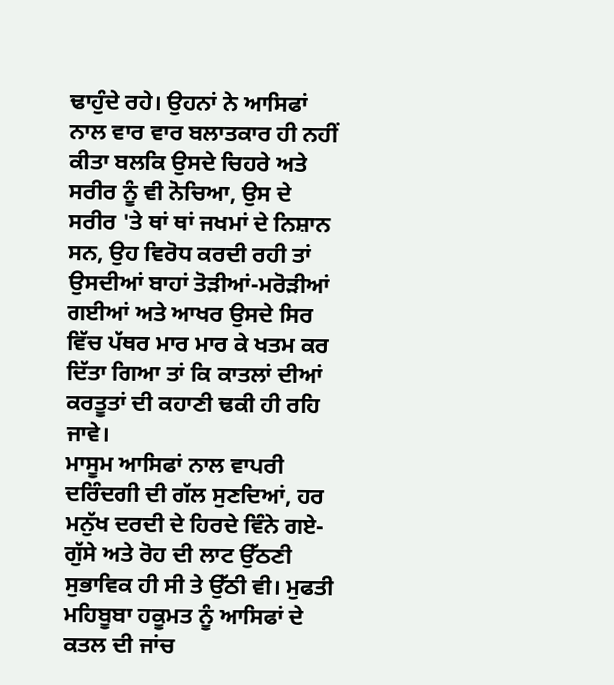ਢਾਹੁੰਦੇ ਰਹੇ। ਉਹਨਾਂ ਨੇ ਆਸਿਫਾਂ ਨਾਲ ਵਾਰ ਵਾਰ ਬਲਾਤਕਾਰ ਹੀ ਨਹੀਂ ਕੀਤਾ ਬਲਕਿ ਉਸਦੇ ਚਿਹਰੇ ਅਤੇ ਸਰੀਰ ਨੂੰ ਵੀ ਨੋਚਿਆ, ਉਸ ਦੇ ਸਰੀਰ 'ਤੇ ਥਾਂ ਥਾਂ ਜਖਮਾਂ ਦੇ ਨਿਸ਼ਾਨ ਸਨ, ਉਹ ਵਿਰੋਧ ਕਰਦੀ ਰਹੀ ਤਾਂ ਉਸਦੀਆਂ ਬਾਹਾਂ ਤੋੜੀਆਂ-ਮਰੋੜੀਆਂ ਗਈਆਂ ਅਤੇ ਆਖਰ ਉਸਦੇ ਸਿਰ ਵਿੱਚ ਪੱਥਰ ਮਾਰ ਮਾਰ ਕੇ ਖਤਮ ਕਰ ਦਿੱਤਾ ਗਿਆ ਤਾਂ ਕਿ ਕਾਤਲਾਂ ਦੀਆਂ ਕਰਤੂਤਾਂ ਦੀ ਕਹਾਣੀ ਢਕੀ ਹੀ ਰਹਿ ਜਾਵੇ।
ਮਾਸੂਮ ਆਸਿਫਾਂ ਨਾਲ ਵਾਪਰੀ ਦਰਿੰਦਗੀ ਦੀ ਗੱਲ ਸੁਣਦਿਆਂ, ਹਰ ਮਨੁੱਖ ਦਰਦੀ ਦੇ ਹਿਰਦੇ ਵਿੰਨੇ ਗਏ- ਗੁੱਸੇ ਅਤੇ ਰੋਹ ਦੀ ਲਾਟ ਉੱਠਣੀ ਸੁਭਾਵਿਕ ਹੀ ਸੀ ਤੇ ਉੱਠੀ ਵੀ। ਮੁਫਤੀ ਮਹਿਬੂਬਾ ਹਕੂਮਤ ਨੂੰ ਆਸਿਫਾਂ ਦੇ ਕਤਲ ਦੀ ਜਾਂਚ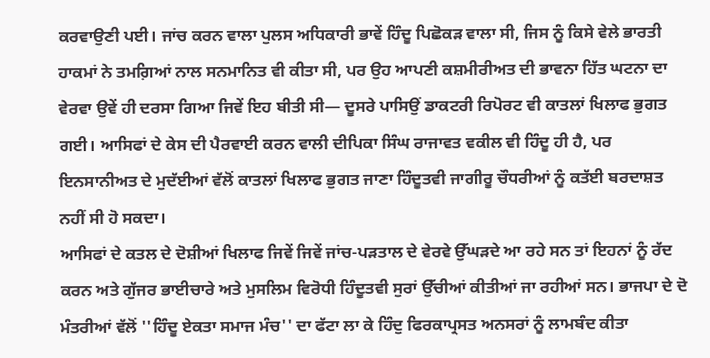ਕਰਵਾਉਣੀ ਪਈ। ਜਾਂਚ ਕਰਨ ਵਾਲਾ ਪੁਲਸ ਅਧਿਕਾਰੀ ਭਾਵੇਂ ਹਿੰਦੂ ਪਿਛੋਕੜ ਵਾਲਾ ਸੀ, ਜਿਸ ਨੂੰ ਕਿਸੇ ਵੇਲੇ ਭਾਰਤੀ ਹਾਕਮਾਂ ਨੇ ਤਮਗ਼ਿਆਂ ਨਾਲ ਸਨਮਾਨਿਤ ਵੀ ਕੀਤਾ ਸੀ, ਪਰ ਉਹ ਆਪਣੀ ਕਸ਼ਮੀਰੀਅਤ ਦੀ ਭਾਵਨਾ ਹਿੱਤ ਘਟਨਾ ਦਾ ਵੇਰਵਾ ਉਵੇਂ ਹੀ ਦਰਸਾ ਗਿਆ ਜਿਵੇਂ ਇਹ ਬੀਤੀ ਸੀ— ਦੂਸਰੇ ਪਾਸਿਉਂ ਡਾਕਟਰੀ ਰਿਪੋਰਟ ਵੀ ਕਾਤਲਾਂ ਖਿਲਾਫ ਭੁਗਤ ਗਈ। ਆਸਿਫਾਂ ਦੇ ਕੇਸ ਦੀ ਪੈਰਵਾਈ ਕਰਨ ਵਾਲੀ ਦੀਪਿਕਾ ਸਿੰਘ ਰਾਜਾਵਤ ਵਕੀਲ ਵੀ ਹਿੰਦੂ ਹੀ ਹੈ, ਪਰ ਇਨਸਾਨੀਅਤ ਦੇ ਮੁਦੱਈਆਂ ਵੱਲੋਂ ਕਾਤਲਾਂ ਖਿਲਾਫ ਭੁਗਤ ਜਾਣਾ ਹਿੰਦੂਤਵੀ ਜਾਗੀਰੂ ਚੌਧਰੀਆਂ ਨੂੰ ਕਤੱਈ ਬਰਦਾਸ਼ਤ ਨਹੀਂ ਸੀ ਹੋ ਸਕਦਾ।
ਆਸਿਫਾਂ ਦੇ ਕਤਲ ਦੇ ਦੋਸ਼ੀਆਂ ਖਿਲਾਫ ਜਿਵੇਂ ਜਿਵੇਂ ਜਾਂਚ-ਪੜਤਾਲ ਦੇ ਵੇਰਵੇ ਉੱਘੜਦੇ ਆ ਰਹੇ ਸਨ ਤਾਂ ਇਹਨਾਂ ਨੂੰ ਰੱਦ ਕਰਨ ਅਤੇ ਗੁੱਜਰ ਭਾਈਚਾਰੇ ਅਤੇ ਮੁਸਲਿਮ ਵਿਰੋਧੀ ਹਿੰਦੂਤਵੀ ਸੁਰਾਂ ਉੱਚੀਆਂ ਕੀਤੀਆਂ ਜਾ ਰਹੀਆਂ ਸਨ। ਭਾਜਪਾ ਦੇ ਦੋ ਮੰਤਰੀਆਂ ਵੱਲੋਂ ''ਹਿੰਦੂ ਏਕਤਾ ਸਮਾਜ ਮੰਚ'' ਦਾ ਫੱਟਾ ਲਾ ਕੇ ਹਿੰਦੁ ਫਿਰਕਾਪ੍ਰਸਤ ਅਨਸਰਾਂ ਨੂੰ ਲਾਮਬੰਦ ਕੀਤਾ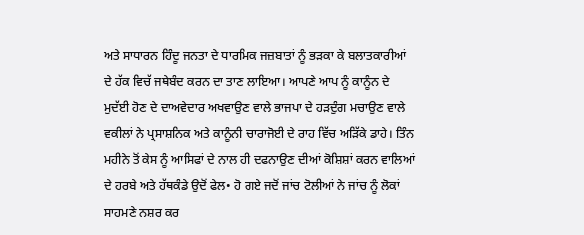ਅਤੇ ਸਾਧਾਰਨ ਹਿੰਦੂ ਜਨਤਾ ਦੇ ਧਾਰਮਿਕ ਜਜ਼ਬਾਤਾਂ ਨੂੰ ਭੜਕਾ ਕੇ ਬਲਾਤਕਾਰੀਆਂ ਦੇ ਹੱਕ ਵਿਚੱ ਜਥੇਬੰਦ ਕਰਨ ਦਾ ਤਾਣ ਲਾਇਆ। ਆਪਣੇ ਆਪ ਨੂੰ ਕਾਨੂੰਨ ਦੇ ਮੁਦੱਈ ਹੋਣ ਦੇ ਦਾਅਵੇਦਾਰ ਅਖਵਾਉਣ ਵਾਲੇ ਭਾਜਪਾ ਦੇ ਹੜਦੁੰਗ ਮਚਾਉਣ ਵਾਲੇ ਵਕੀਲਾਂ ਨੇ ਪ੍ਰਸਾਸ਼ਨਿਕ ਅਤੇ ਕਾਨੂੰਨੀ ਚਾਰਾਜੋਈ ਦੇ ਰਾਹ ਵਿੱਚ ਅੜਿੱਕੇ ਡਾਹੇ। ਤਿੰਨ ਮਹੀਨੇ ਤੋਂ ਕੇਸ ਨੂੰ ਆਸਿਫਾਂ ਦੇ ਨਾਲ ਹੀ ਦਫਨਾਉਣ ਦੀਆਂ ਕੋਸ਼ਿਸ਼ਾਂ ਕਰਨ ਵਾਲਿਆਂ ਦੇ ਹਰਬੇ ਅਤੇ ਹੱਥਕੰਡੇ ਉਦੋਂ ਫੇਲ• ਹੋ ਗਏ ਜਦੋਂ ਜਾਂਚ ਟੋਲੀਆਂ ਨੇ ਜਾਂਚ ਨੂੰ ਲੋਕਾਂ ਸਾਹਮਣੇ ਨਸ਼ਰ ਕਰ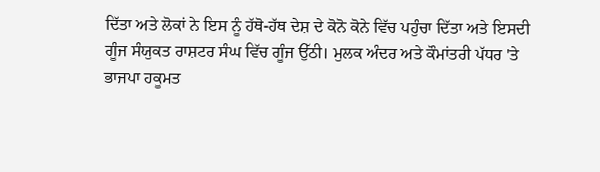ਦਿੱਤਾ ਅਤੇ ਲੋਕਾਂ ਨੇ ਇਸ ਨੂੰ ਹੱਥੋ-ਹੱਥ ਦੇਸ਼ ਦੇ ਕੋਨੋ ਕੋਨੇ ਵਿੱਚ ਪਹੁੰਚਾ ਦਿੱਤਾ ਅਤੇ ਇਸਦੀ ਗੂੰਜ ਸੰਯੁਕਤ ਰਾਸ਼ਟਰ ਸੰਘ ਵਿੱਚ ਗੂੰਜ ਉੱਠੀ। ਮੁਲਕ ਅੰਦਰ ਅਤੇ ਕੌਮਾਂਤਰੀ ਪੱਧਰ 'ਤੇ ਭਾਜਪਾ ਹਕੂਮਤ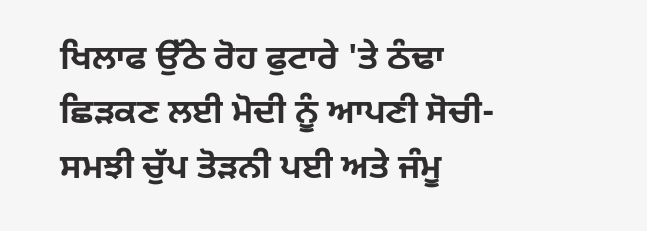ਖਿਲਾਫ ਉੱਠੇ ਰੋਹ ਫੁਟਾਰੇ 'ਤੇ ਠੰਢਾ ਛਿੜਕਣ ਲਈ ਮੋਦੀ ਨੂੰ ਆਪਣੀ ਸੋਚੀ-ਸਮਝੀ ਚੁੱਪ ਤੋੜਨੀ ਪਈ ਅਤੇ ਜੰਮੂ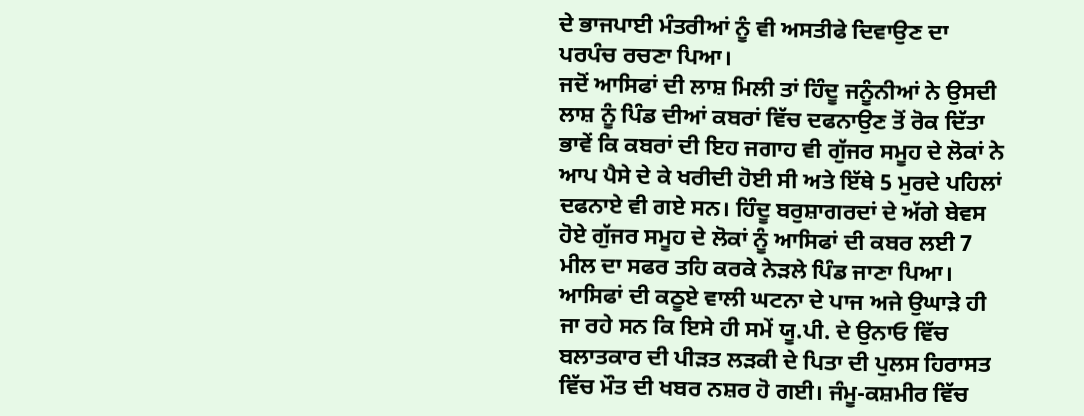ਦੇ ਭਾਜਪਾਈ ਮੰਤਰੀਆਂ ਨੂੰ ਵੀ ਅਸਤੀਫੇ ਦਿਵਾਉਣ ਦਾ ਪਰਪੰਚ ਰਚਣਾ ਪਿਆ।
ਜਦੋਂ ਆਸਿਫਾਂ ਦੀ ਲਾਸ਼ ਮਿਲੀ ਤਾਂ ਹਿੰਦੂ ਜਨੂੰਨੀਆਂ ਨੇ ਉਸਦੀ ਲਾਸ਼ ਨੂੰ ਪਿੰਡ ਦੀਆਂ ਕਬਰਾਂ ਵਿੱਚ ਦਫਨਾਉਣ ਤੋਂ ਰੋਕ ਦਿੱਤਾ ਭਾਵੇਂ ਕਿ ਕਬਰਾਂ ਦੀ ਇਹ ਜਗਾਹ ਵੀ ਗੁੱਜਰ ਸਮੂਹ ਦੇ ਲੋਕਾਂ ਨੇ ਆਪ ਪੈਸੇ ਦੇ ਕੇ ਖਰੀਦੀ ਹੋਈ ਸੀ ਅਤੇ ਇੱਥੇ 5 ਮੁਰਦੇ ਪਹਿਲਾਂ ਦਫਨਾਏ ਵੀ ਗਏ ਸਨ। ਹਿੰਦੂ ਬਰੁਸ਼ਾਗਰਦਾਂ ਦੇ ਅੱਗੇ ਬੇਵਸ ਹੋਏ ਗੁੱਜਰ ਸਮੂਹ ਦੇ ਲੋਕਾਂ ਨੂੰ ਆਸਿਫਾਂ ਦੀ ਕਬਰ ਲਈ 7 ਮੀਲ ਦਾ ਸਫਰ ਤਹਿ ਕਰਕੇ ਨੇੜਲੇ ਪਿੰਡ ਜਾਣਾ ਪਿਆ।
ਆਸਿਫਾਂ ਦੀ ਕਠੂਏ ਵਾਲੀ ਘਟਨਾ ਦੇ ਪਾਜ ਅਜੇ ਉਘਾੜੇ ਹੀ ਜਾ ਰਹੇ ਸਨ ਕਿ ਇਸੇ ਹੀ ਸਮੇਂ ਯੂ.ਪੀ. ਦੇ ਉਨਾਓ ਵਿੱਚ ਬਲਾਤਕਾਰ ਦੀ ਪੀੜਤ ਲੜਕੀ ਦੇ ਪਿਤਾ ਦੀ ਪੁਲਸ ਹਿਰਾਸਤ ਵਿੱਚ ਮੌਤ ਦੀ ਖਬਰ ਨਸ਼ਰ ਹੋ ਗਈ। ਜੰਮੂ-ਕਸ਼ਮੀਰ ਵਿੱਚ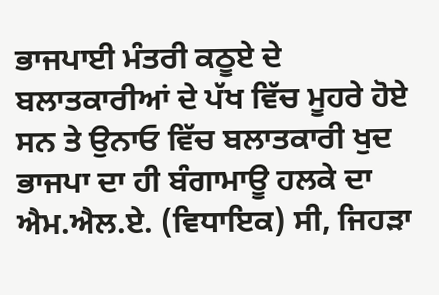ਭਾਜਪਾਈ ਮੰਤਰੀ ਕਠੂਏ ਦੇ ਬਲਾਤਕਾਰੀਆਂ ਦੇ ਪੱਖ ਵਿੱਚ ਮੂਹਰੇ ਹੋਏ ਸਨ ਤੇ ਉਨਾਓ ਵਿੱਚ ਬਲਾਤਕਾਰੀ ਖੁਦ ਭਾਜਪਾ ਦਾ ਹੀ ਬੰਗਾਮਾਊ ਹਲਕੇ ਦਾ ਐਮ.ਐਲ.ਏ. (ਵਿਧਾਇਕ) ਸੀ, ਜਿਹੜਾ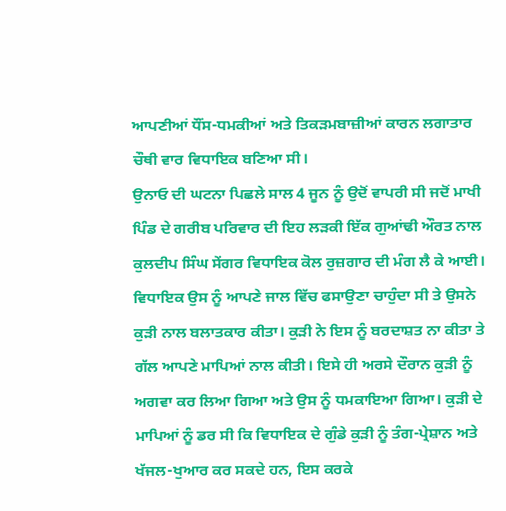ਆਪਣੀਆਂ ਧੌਂਸ-ਧਮਕੀਆਂ ਅਤੇ ਤਿਕੜਮਬਾਜ਼ੀਆਂ ਕਾਰਨ ਲਗਾਤਾਰ ਚੌਥੀ ਵਾਰ ਵਿਧਾਇਕ ਬਣਿਆ ਸੀ।
ਉਨਾਓ ਦੀ ਘਟਨਾ ਪਿਛਲੇ ਸਾਲ 4 ਜੂਨ ਨੂੰ ਉਦੋਂ ਵਾਪਰੀ ਸੀ ਜਦੋਂ ਮਾਖੀ ਪਿੰਡ ਦੇ ਗਰੀਬ ਪਰਿਵਾਰ ਦੀ ਇਹ ਲੜਕੀ ਇੱਕ ਗੁਆਂਢੀ ਔਰਤ ਨਾਲ ਕੁਲਦੀਪ ਸਿੰਘ ਸੇਂਗਰ ਵਿਧਾਇਕ ਕੋਲ ਰੁਜ਼ਗਾਰ ਦੀ ਮੰਗ ਲੈ ਕੇ ਆਈ। ਵਿਧਾਇਕ ਉਸ ਨੂੰ ਆਪਣੇ ਜਾਲ ਵਿੱਚ ਫਸਾਉਣਾ ਚਾਹੁੰਦਾ ਸੀ ਤੇ ਉਸਨੇ ਕੁੜੀ ਨਾਲ ਬਲਾਤਕਾਰ ਕੀਤਾ। ਕੁੜੀ ਨੇ ਇਸ ਨੂੰ ਬਰਦਾਸ਼ਤ ਨਾ ਕੀਤਾ ਤੇ ਗੱਲ ਆਪਣੇ ਮਾਪਿਆਂ ਨਾਲ ਕੀਤੀ। ਇਸੇ ਹੀ ਅਰਸੇ ਦੌਰਾਨ ਕੁੜੀ ਨੂੰ ਅਗਵਾ ਕਰ ਲਿਆ ਗਿਆ ਅਤੇ ਉਸ ਨੂੰ ਧਮਕਾਇਆ ਗਿਆ। ਕੁੜੀ ਦੇ ਮਾਪਿਆਂ ਨੂੰ ਡਰ ਸੀ ਕਿ ਵਿਧਾਇਕ ਦੇ ਗੁੰਡੇ ਕੁੜੀ ਨੂੰ ਤੰਗ-ਪ੍ਰੇਸ਼ਾਨ ਅਤੇ ਖੱਜਲ-ਖੁਆਰ ਕਰ ਸਕਦੇ ਹਨ, ਇਸ ਕਰਕੇ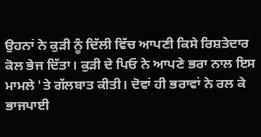ਉਹਨਾਂ ਨੇ ਕੁੜੀ ਨੂੰ ਦਿੱਲੀ ਵਿੱਚ ਆਪਣੀ ਕਿਸੇ ਰਿਸ਼ਤੇਦਾਰ ਕੋਲ ਭੇਜ ਦਿੱਤਾ। ਕੁੜੀ ਦੇ ਪਿਓ ਨੇ ਆਪਣੇ ਭਰਾ ਨਾਲ ਇਸ ਮਾਮਲੇ 'ਤੇ ਗੱਲਬਾਤ ਕੀਤੀ। ਦੋਵਾਂ ਹੀ ਭਰਾਵਾਂ ਨੇ ਰਲ ਕੇ ਭਾਜਪਾਈ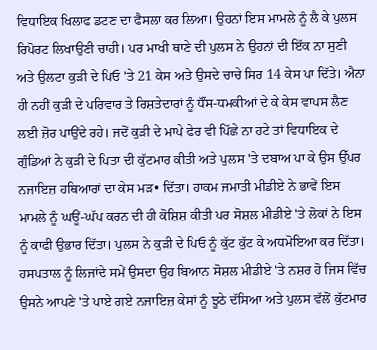ਵਿਧਾਇਕ ਖਿਲਾਫ ਡਟਣ ਦਾ ਫੈਸਲਾ ਕਰ ਲਿਆ। ਉਹਨਾਂ ਇਸ ਮਾਮਲੇ ਨੂੰ ਲੈ ਕੇ ਪੁਲਸ ਰਿਪੋਰਟ ਲਿਖਾਉਣੀ ਚਾਹੀ। ਪਰ ਮਾਖੀ ਥਾਣੇ ਦੀ ਪੁਲਸ ਨੇ ਉਹਨਾਂ ਦੀ ਇੱਕ ਨਾ ਸੁਣੀ ਅਤੇ ਉਲਟਾ ਕੁੜੀ ਦੇ ਪਿਓ 'ਤੇ 21 ਕੇਸ ਅਤੇ ਉਸਦੇ ਚਾਚੇ ਸਿਰ 14 ਕੇਸ ਪਾ ਦਿੱਤੇ। ਐਨਾ ਹੀ ਨਹੀਂ ਕੁੜੀ ਦੇ ਪਰਿਵਾਰ ਤੇ ਰਿਸ਼ਤੇਦਾਰਾਂ ਨੂੰ ਧੌਂਸ-ਧਮਕੀਆਂ ਦੇ ਕੇ ਕੇਸ ਵਾਪਸ ਲੈਣ ਲਈ ਜ਼ੋਰ ਪਾਉਂਦੇ ਰਹੇ। ਜਦੋਂ ਕੁੜੀ ਦੇ ਮਾਪੇ ਫੇਰ ਵੀ ਪਿੱਛੇ ਨਾ ਹਟੇ ਤਾਂ ਵਿਧਾਇਕ ਦੇ ਗੁੰਡਿਆਂ ਨੇ ਕੁੜੀ ਦੇ ਪਿਤਾ ਦੀ ਕੁੱਟਮਾਰ ਕੀਤੀ ਅਤੇ ਪੁਲਸ 'ਤੇ ਦਬਾਅ ਪਾ ਕੇ ਉਸ ਉੱਪਰ ਨਜਾਇਜ਼ ਹਥਿਆਰਾਂ ਦਾ ਕੇਸ ਮੜ• ਦਿੱਤਾ। ਹਾਕਮ ਜਮਾਤੀ ਮੀਡੀਏ ਨੇ ਭਾਵੇਂ ਇਸ ਮਾਮਲੇ ਨੂੰ ਘਊਂ-ਘੱਪ ਕਰਨ ਦੀ ਹੀ ਕੋਸ਼ਿਸ਼ ਕੀਤੀ ਪਰ ਸੋਸ਼ਲ ਮੀਡੀਏ 'ਤੇ ਲੋਕਾਂ ਨੇ ਇਸ ਨੂੰ ਕਾਫੀ ਉਭਾਰ ਦਿੱਤਾ। ਪੁਲਸ ਨੇ ਕੁੜੀ ਦੇ ਪਿਓ ਨੂੰ ਕੁੱਟ ਕੁੱਟ ਕੇ ਅਧਮੋਇਆ ਕਰ ਦਿੱਤਾ। ਹਸਪਤਾਲ ਨੂੰ ਲਿਜਾਂਦੇ ਸਮੇਂ ਉਸਦਾ ਉਹ ਬਿਆਨ ਸੋਸ਼ਲ ਮੀਡੀਏ 'ਤੇ ਨਸ਼ਰ ਹੋ ਜਿਸ ਵਿੱਚ ਉਸਨੇ ਆਪਣੇ 'ਤੇ ਪਾਏ ਗਏ ਨਜਾਇਜ਼ ਕੇਸਾਂ ਨੂੰ ਝੂਠੇ ਦੱਸਿਆ ਅਤੇ ਪੁਲਸ ਵੱਲੋਂ ਕੁੱਟਮਾਰ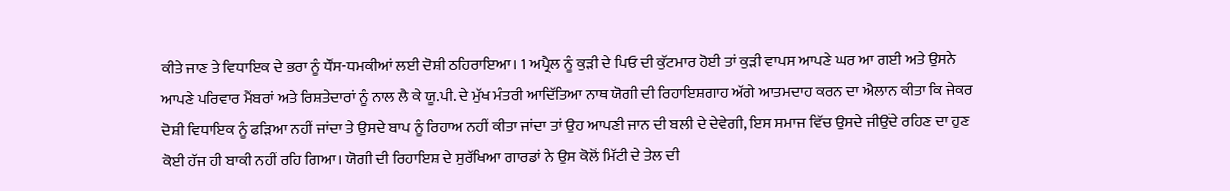ਕੀਤੇ ਜਾਣ ਤੇ ਵਿਧਾਇਕ ਦੇ ਭਰਾ ਨੂੰ ਧੌਂਸ-ਧਮਕੀਆਂ ਲਈ ਦੋਸ਼ੀ ਠਹਿਰਾਇਆ। 1 ਅਪ੍ਰੈਲ ਨੂੰ ਕੁੜੀ ਦੇ ਪਿਓ ਦੀ ਕੁੱਟਮਾਰ ਹੋਈ ਤਾਂ ਕੁੜੀ ਵਾਪਸ ਆਪਣੇ ਘਰ ਆ ਗਈ ਅਤੇ ਉਸਨੇ ਆਪਣੇ ਪਰਿਵਾਰ ਮੈਂਬਰਾਂ ਅਤੇ ਰਿਸ਼ਤੇਦਾਰਾਂ ਨੂੰ ਨਾਲ ਲੈ ਕੇ ਯੂ.ਪੀ. ਦੇ ਮੁੱਖ ਮੰਤਰੀ ਆਦਿੱਤਿਆ ਨਾਥ ਯੋਗੀ ਦੀ ਰਿਹਾਇਸ਼ਗਾਹ ਅੱਗੇ ਆਤਮਦਾਹ ਕਰਨ ਦਾ ਐਲਾਨ ਕੀਤਾ ਕਿ ਜੇਕਰ ਦੋਸ਼ੀ ਵਿਧਾਇਕ ਨੂੰ ਫੜਿਆ ਨਹੀਂ ਜਾਂਦਾ ਤੇ ਉਸਦੇ ਬਾਪ ਨੂੰ ਰਿਹਾਅ ਨਹੀਂ ਕੀਤਾ ਜਾਂਦਾ ਤਾਂ ਉਹ ਆਪਣੀ ਜਾਨ ਦੀ ਬਲੀ ਦੇ ਦੇਵੇਗੀ, ਇਸ ਸਮਾਜ ਵਿੱਚ ਉਸਦੇ ਜੀਉਂਦੇ ਰਹਿਣ ਦਾ ਹੁਣ ਕੋਈ ਹੱਜ ਹੀ ਬਾਕੀ ਨਹੀਂ ਰਹਿ ਗਿਆ। ਯੋਗੀ ਦੀ ਰਿਹਾਇਸ਼ ਦੇ ਸੁਰੱਖਿਆ ਗਾਰਡਾਂ ਨੇ ਉਸ ਕੋਲੋਂ ਮਿੱਟੀ ਦੇ ਤੇਲ ਦੀ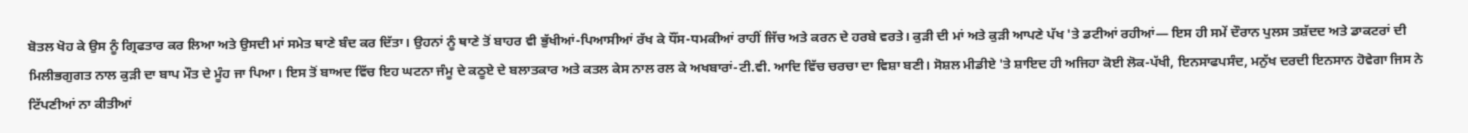ਬੋਤਲ ਖੋਹ ਕੇ ਉਸ ਨੂੰ ਗ੍ਰਿਫਤਾਰ ਕਰ ਲਿਆ ਅਤੇ ਉਸਦੀ ਮਾਂ ਸਮੇਤ ਥਾਣੇ ਬੰਦ ਕਰ ਦਿੱਤਾ। ਉਹਨਾਂ ਨੂੰ ਥਾਣੇ ਤੋਂ ਬਾਹਰ ਵੀ ਭੁੱਖੀਆਂ-ਪਿਆਸੀਆਂ ਰੱਖ ਕੇ ਧੌਂਸ-ਧਮਕੀਆਂ ਰਾਹੀਂ ਜਿੱਚ ਅਤੇ ਕਰਨ ਦੇ ਹਰਬੇ ਵਰਤੇ। ਕੁੜੀ ਦੀ ਮਾਂ ਅਤੇ ਕੁੜੀ ਆਪਣੇ ਪੱਖ 'ਤੇ ਡਟੀਆਂ ਰਹੀਆਂ— ਇਸ ਹੀ ਸਮੇਂ ਦੌਰਾਨ ਪੁਲਸ ਤਸ਼ੱਦਦ ਅਤੇ ਡਾਕਟਰਾਂ ਦੀ ਮਿਲੀਭਗੁਗਤ ਨਾਲ ਕੁੜੀ ਦਾ ਬਾਪ ਮੌਤ ਦੇ ਮੂੰਹ ਜਾ ਪਿਆ। ਇਸ ਤੋਂ ਬਾਅਦ ਵਿੱਚ ਇਹ ਘਟਨਾ ਜੰਮੂ ਦੇ ਕਠੂਏ ਦੇ ਬਲਾਤਕਾਰ ਅਤੇ ਕਤਲ ਕੇਸ ਨਾਲ ਰਲ ਕੇ ਅਖਬਾਰਾਂ-ਟੀ.ਵੀ. ਆਦਿ ਵਿੱਚ ਚਰਚਾ ਦਾ ਵਿਸ਼ਾ ਬਣੀ। ਸੋਸ਼ਲ ਮੀਡੀਏ 'ਤੇ ਸ਼ਾਇਦ ਹੀ ਅਜਿਹਾ ਕੋਈ ਲੋਕ-ਪੱਖੀ, ਇਨਸਾਫਪਸੰਦ, ਮਨੁੱਖ ਦਰਦੀ ਇਨਸਾਨ ਹੋਵੇਗਾ ਜਿਸ ਨੇ ਟਿੱਪਣੀਆਂ ਨਾ ਕੀਤੀਆਂ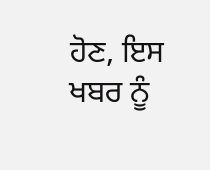ਹੋਣ, ਇਸ ਖਬਰ ਨੂੰ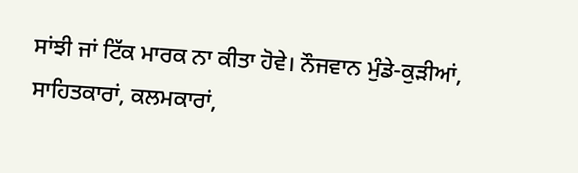ਸਾਂਝੀ ਜਾਂ ਟਿੱਕ ਮਾਰਕ ਨਾ ਕੀਤਾ ਹੋਵੇ। ਨੌਜਵਾਨ ਮੁੰਡੇ-ਕੁੜੀਆਂ, ਸਾਹਿਤਕਾਰਾਂ, ਕਲਮਕਾਰਾਂ,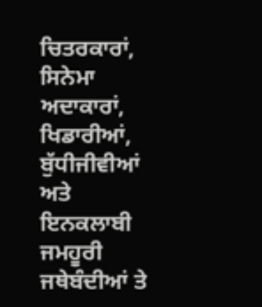ਚਿਤਰਕਾਰਾਂ, ਸਿਨੇਮਾ ਅਦਾਕਾਰਾਂ, ਖਿਡਾਰੀਆਂ, ਬੁੱਧੀਜੀਵੀਆਂ ਅਤੇ ਇਨਕਲਾਬੀ ਜਮਹੂਰੀ ਜਥੇਬੰਦੀਆਂ ਤੇ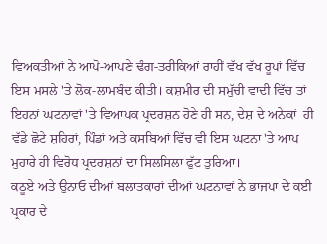ਵਿਅਕਤੀਆਂ ਨੇ ਆਪੋ-ਆਪਣੇ ਢੰਗ-ਤਰੀਕਿਆਂ ਰਾਹੀਂ ਵੱਖ ਵੱਖ ਰੂਪਾਂ ਵਿੱਚ ਇਸ ਮਸਲੇ 'ਤੇ ਲੋਕ-ਲਾਮਬੰਦ ਕੀਤੀ। ਕਸ਼ਮੀਰ ਦੀ ਸਮੁੱਚੀ ਵਾਦੀ ਵਿੱਚ ਤਾਂ ਇਹਨਾਂ ਘਟਨਾਵਾਂ 'ਤੇ ਵਿਆਪਕ ਪ੍ਰਦਰਸ਼ਨ ਹੋਣੇ ਹੀ ਸਨ, ਦੇਸ਼ ਦੇ ਅਨੇਕਾਂ  ਹੀ ਵੱਡੇ ਛੋਟੇ ਸ਼ਹਿਰਾਂ, ਪਿੰਡਾਂ ਅਤੇ ਕਸਬਿਆਂ ਵਿੱਚ ਵੀ ਇਸ ਘਟਨਾ 'ਤੇ ਆਪ ਮੁਹਾਰੇ ਹੀ ਵਿਰੋਧ ਪ੍ਰਦਰਸ਼ਨਾਂ ਦਾ ਸਿਲਸਿਲਾ ਫੁੱਟ ਤੁਰਿਆ।
ਕਠੂਏ ਅਤੇ ਉਨਾਓ ਦੀਆਂ ਬਲਾਤਕਾਰਾਂ ਦੀਆਂ ਘਟਨਾਵਾਂ ਨੇ ਭਾਜਪਾ ਦੇ ਕਈ ਪ੍ਰਕਾਰ ਦੇ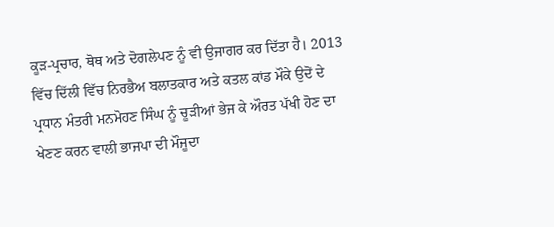ਕੂੜ-ਪ੍ਰਚਾਰ, ਥੋਥ ਅਤੇ ਦੋਗਲੇਪਣ ਨੂੰ ਵੀ ਉਜਾਗਰ ਕਰ ਦਿੱਤਾ ਹੈ। 2013 ਵਿੱਚ ਦਿੱਲੀ ਵਿੱਚ ਨਿਰਭੈਅ ਬਲਾਤਕਾਰ ਅਤੇ ਕਤਲ ਕਾਂਡ ਮੌਕੇ ਉਦੋਂ ਦੇ ਪ੍ਰਧਾਨ ਮੰਤਰੀ ਮਨਮੋਹਣ ਸਿੰਘ ਨੂੰ ਚੂੜੀਆਂ ਭੇਜ ਕੇ ਔਰਤ ਪੱਖੀ ਹੋਣ ਦਾ ਖੇਣਣ ਕਰਨ ਵਾਲੀ ਭਾਜਪਾ ਦੀ ਮੌਜੂਦਾ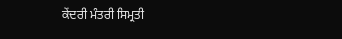ਕੇਂਦਰੀ ਮੰਤਰੀ ਸਿਮ੍ਰਤੀ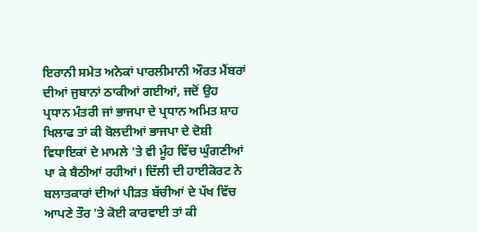ਇਰਾਨੀ ਸਮੇਤ ਅਨੇਕਾਂ ਪਾਰਲੀਮਾਨੀ ਔਰਤ ਮੈਂਬਰਾਂ ਦੀਆਂ ਜੁਬਾਨਾਂ ਠਾਕੀਆਂ ਗਈਆਂ, ਜਦੋਂ ਉਹ ਪ੍ਰਧਾਨ ਮੰਤਰੀ ਜਾਂ ਭਾਜਪਾ ਦੇ ਪ੍ਰਧਾਨ ਅਮਿਤ ਸ਼ਾਹ ਖਿਲਾਫ ਤਾਂ ਕੀ ਬੋਲਦੀਆਂ ਭਾਜਪਾ ਦੇ ਦੋਸ਼ੀ ਵਿਧਾਇਕਾਂ ਦੇ ਮਾਮਲੇ 'ਤੇ ਵੀ ਮੂੰਹ ਵਿੱਚ ਘੁੰਗਣੀਆਂ ਪਾ ਕੇ ਬੈਠੀਆਂ ਰਹੀਆਂ। ਦਿੱਲੀ ਦੀ ਹਾਈਕੋਰਟ ਨੇ ਬਲਾਤਕਾਰਾਂ ਦੀਆਂ ਪੀੜਤ ਬੱਚੀਆਂ ਦੇ ਪੱਖ ਵਿੱਚ ਆਪਣੇ ਤੌਰ 'ਤੇ ਕੋਈ ਕਾਰਵਾਈ ਤਾਂ ਕੀ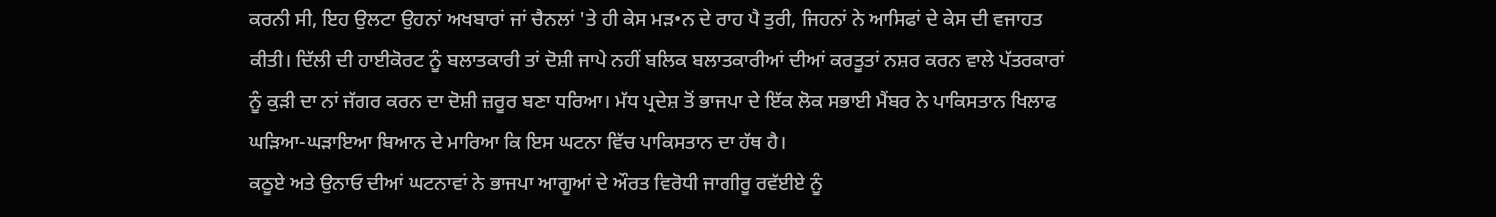ਕਰਨੀ ਸੀ, ਇਹ ਉਲਟਾ ਉਹਨਾਂ ਅਖਬਾਰਾਂ ਜਾਂ ਚੈਨਲਾਂ 'ਤੇ ਹੀ ਕੇਸ ਮੜ•ਨ ਦੇ ਰਾਹ ਪੈ ਤੁਰੀ, ਜਿਹਨਾਂ ਨੇ ਆਸਿਫਾਂ ਦੇ ਕੇਸ ਦੀ ਵਜਾਹਤ ਕੀਤੀ। ਦਿੱਲੀ ਦੀ ਹਾਈਕੋਰਟ ਨੂੰ ਬਲਾਤਕਾਰੀ ਤਾਂ ਦੋਸ਼ੀ ਜਾਪੇ ਨਹੀਂ ਬਲਿਕ ਬਲਾਤਕਾਰੀਆਂ ਦੀਆਂ ਕਰਤੂਤਾਂ ਨਸ਼ਰ ਕਰਨ ਵਾਲੇ ਪੱਤਰਕਾਰਾਂ ਨੂੰ ਕੁੜੀ ਦਾ ਨਾਂ ਜੱਗਰ ਕਰਨ ਦਾ ਦੋਸ਼ੀ ਜ਼ਰੂਰ ਬਣਾ ਧਰਿਆ। ਮੱਧ ਪ੍ਰਦੇਸ਼ ਤੋਂ ਭਾਜਪਾ ਦੇ ਇੱਕ ਲੋਕ ਸਭਾਈ ਮੈਂਬਰ ਨੇ ਪਾਕਿਸਤਾਨ ਖਿਲਾਫ ਘੜਿਆ-ਘੜਾਇਆ ਬਿਆਨ ਦੇ ਮਾਰਿਆ ਕਿ ਇਸ ਘਟਨਾ ਵਿੱਚ ਪਾਕਿਸਤਾਨ ਦਾ ਹੱਥ ਹੈ।
ਕਠੂਏ ਅਤੇ ਉਨਾਓ ਦੀਆਂ ਘਟਨਾਵਾਂ ਨੇ ਭਾਜਪਾ ਆਗੂਆਂ ਦੇ ਔਰਤ ਵਿਰੋਧੀ ਜਾਗੀਰੂ ਰਵੱਈਏ ਨੂੰ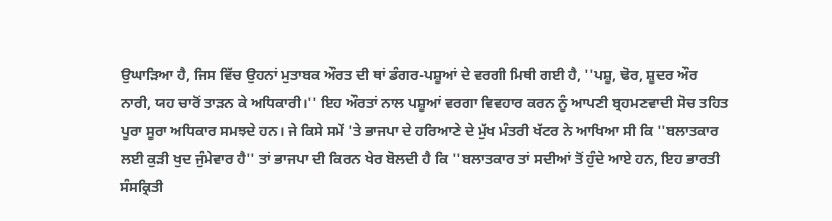ਉਘਾੜਿਆ ਹੈ, ਜਿਸ ਵਿੱਚ ਉਹਨਾਂ ਮੁਤਾਬਕ ਔਰਤ ਦੀ ਥਾਂ ਡੰਗਰ-ਪਸ਼ੂਆਂ ਦੇ ਵਰਗੀ ਮਿਥੀ ਗਈ ਹੈ, ''ਪਸ਼ੂ, ਢੋਰ, ਸ਼ੂਦਰ ਔਰ ਨਾਰੀ, ਯਹ ਚਾਰੋਂ ਤਾੜਨ ਕੇ ਅਧਿਕਾਰੀ।'' ਇਹ ਔਰਤਾਂ ਨਾਲ ਪਸ਼ੂਆਂ ਵਰਗਾ ਵਿਵਹਾਰ ਕਰਨ ਨੂੰ ਆਪਣੀ ਬ੍ਰਹਮਣਵਾਦੀ ਸੋਚ ਤਹਿਤ ਪੂਰਾ ਸੂਰਾ ਅਧਿਕਾਰ ਸਮਝਦੇ ਹਨ। ਜੇ ਕਿਸੇ ਸਮੇਂ 'ਤੇ ਭਾਜਪਾ ਦੇ ਹਰਿਆਣੇ ਦੇ ਮੁੱਖ ਮੰਤਰੀ ਖੱਟਰ ਨੇ ਆਖਿਆ ਸੀ ਕਿ ''ਬਲਾਤਕਾਰ ਲਈ ਕੁੜੀ ਖੁਦ ਜੁੰਮੇਵਾਰ ਹੈ'' ਤਾਂ ਭਾਜਪਾ ਦੀ ਕਿਰਨ ਖੇਰ ਬੋਲਦੀ ਹੈ ਕਿ ''ਬਲਾਤਕਾਰ ਤਾਂ ਸਦੀਆਂ ਤੋਂ ਹੁੰਦੇ ਆਏ ਹਨ, ਇਹ ਭਾਰਤੀ ਸੰਸਕ੍ਰਿਤੀ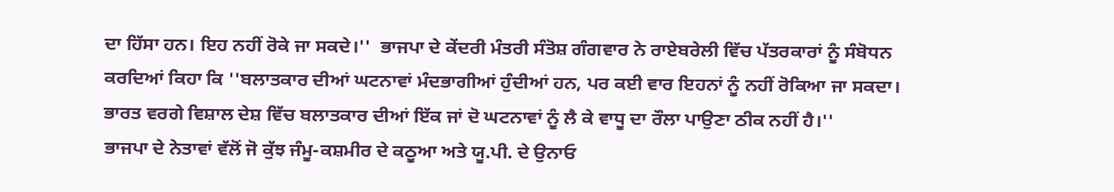ਦਾ ਹਿੱਸਾ ਹਨ। ਇਹ ਨਹੀਂ ਰੋਕੇ ਜਾ ਸਕਦੇ।''  ਭਾਜਪਾ ਦੇ ਕੇਂਦਰੀ ਮੰਤਰੀ ਸੰਤੋਸ਼ ਗੰਗਵਾਰ ਨੇ ਰਾਏਬਰੇਲੀ ਵਿੱਚ ਪੱਤਰਕਾਰਾਂ ਨੂੰ ਸੰਬੋਧਨ ਕਰਦਿਆਂ ਕਿਹਾ ਕਿ ''ਬਲਾਤਕਾਰ ਦੀਆਂ ਘਟਨਾਵਾਂ ਮੰਦਭਾਗੀਆਂ ਹੁੰਦੀਆਂ ਹਨ, ਪਰ ਕਈ ਵਾਰ ਇਹਨਾਂ ਨੂੰ ਨਹੀਂ ਰੋਕਿਆ ਜਾ ਸਕਦਾ। ਭਾਰਤ ਵਰਗੇ ਵਿਸ਼ਾਲ ਦੇਸ਼ ਵਿੱਚ ਬਲਾਤਕਾਰ ਦੀਆਂ ਇੱਕ ਜਾਂ ਦੋ ਘਟਨਾਵਾਂ ਨੂੰ ਲੈ ਕੇ ਵਾਧੂ ਦਾ ਰੌਲਾ ਪਾਉਣਾ ਠੀਕ ਨਹੀਂ ਹੈ।''
ਭਾਜਪਾ ਦੇ ਨੇਤਾਵਾਂ ਵੱਲੋਂ ਜੋ ਕੁੱਝ ਜੰਮੂ-ਕਸ਼ਮੀਰ ਦੇ ਕਠੂਆ ਅਤੇ ਯੂ.ਪੀ. ਦੇ ਉਨਾਓ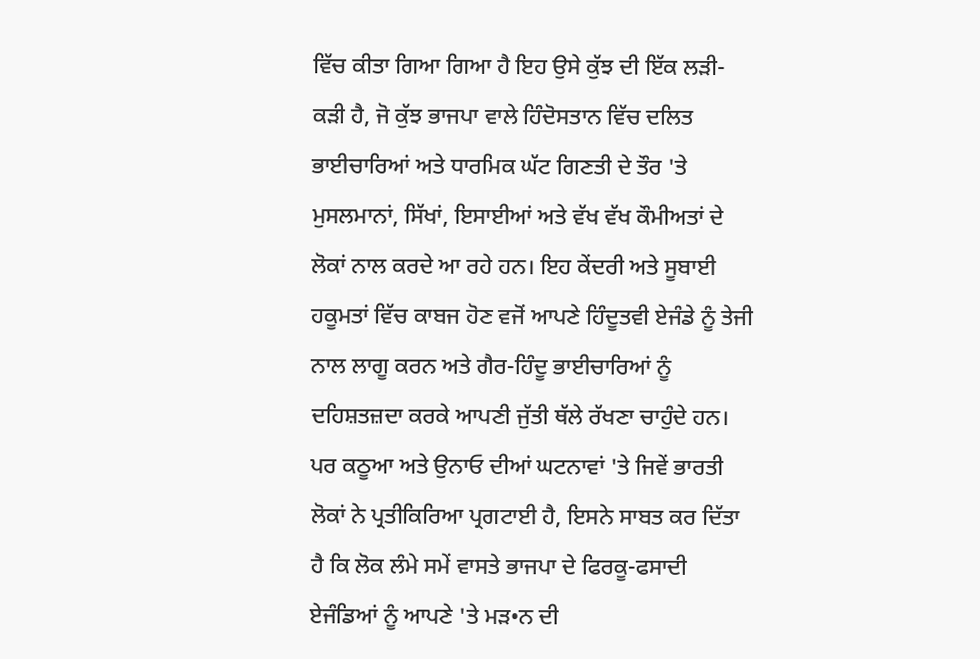ਵਿੱਚ ਕੀਤਾ ਗਿਆ ਗਿਆ ਹੈ ਇਹ ਉਸੇ ਕੁੱਝ ਦੀ ਇੱਕ ਲੜੀ-ਕੜੀ ਹੈ, ਜੋ ਕੁੱਝ ਭਾਜਪਾ ਵਾਲੇ ਹਿੰਦੋਸਤਾਨ ਵਿੱਚ ਦਲਿਤ ਭਾਈਚਾਰਿਆਂ ਅਤੇ ਧਾਰਮਿਕ ਘੱਟ ਗਿਣਤੀ ਦੇ ਤੌਰ 'ਤੇ ਮੁਸਲਮਾਨਾਂ, ਸਿੱਖਾਂ, ਇਸਾਈਆਂ ਅਤੇ ਵੱਖ ਵੱਖ ਕੌਮੀਅਤਾਂ ਦੇ ਲੋਕਾਂ ਨਾਲ ਕਰਦੇ ਆ ਰਹੇ ਹਨ। ਇਹ ਕੇਂਦਰੀ ਅਤੇ ਸੂਬਾਈ ਹਕੂਮਤਾਂ ਵਿੱਚ ਕਾਬਜ ਹੋਣ ਵਜੋਂ ਆਪਣੇ ਹਿੰਦੂਤਵੀ ਏਜੰਡੇ ਨੂੰ ਤੇਜੀ ਨਾਲ ਲਾਗੂ ਕਰਨ ਅਤੇ ਗੈਰ-ਹਿੰਦੂ ਭਾਈਚਾਰਿਆਂ ਨੂੰ ਦਹਿਸ਼ਤਜ਼ਦਾ ਕਰਕੇ ਆਪਣੀ ਜੁੱਤੀ ਥੱਲੇ ਰੱਖਣਾ ਚਾਹੁੰਦੇ ਹਨ। ਪਰ ਕਠੂਆ ਅਤੇ ਉਨਾਓ ਦੀਆਂ ਘਟਨਾਵਾਂ 'ਤੇ ਜਿਵੇਂ ਭਾਰਤੀ ਲੋਕਾਂ ਨੇ ਪ੍ਰਤੀਕਿਰਿਆ ਪ੍ਰਗਟਾਈ ਹੈ, ਇਸਨੇ ਸਾਬਤ ਕਰ ਦਿੱਤਾ ਹੈ ਕਿ ਲੋਕ ਲੰਮੇ ਸਮੇਂ ਵਾਸਤੇ ਭਾਜਪਾ ਦੇ ਫਿਰਕੂ-ਫਸਾਦੀ ਏਜੰਡਿਆਂ ਨੂੰ ਆਪਣੇ 'ਤੇ ਮੜ•ਨ ਦੀ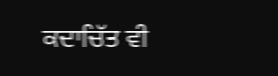ਕਦਾਚਿੱਤ ਵੀ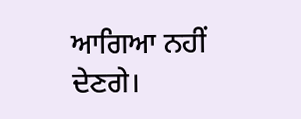ਆਗਿਆ ਨਹੀਂ ਦੇਣਗੇ।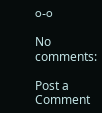੦-੦

No comments:

Post a Comment